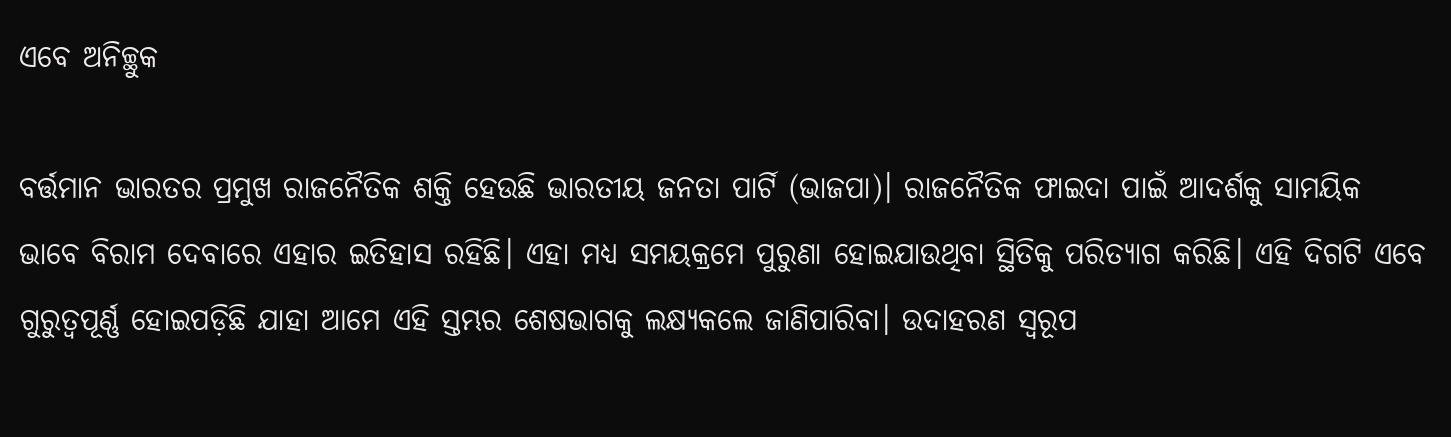ଏବେ ଅନିଚ୍ଛୁକ

ବର୍ତ୍ତମାନ ଭାରତର ପ୍ରମୁଖ ରାଜନୈତିକ ଶକ୍ତି ହେଉଛି ଭାରତୀୟ ଜନତା ପାର୍ଟି (ଭାଜପା)। ରାଜନୈତିକ ଫାଇଦା ପାଇଁ ଆଦର୍ଶକୁ ସାମୟିକ ଭାବେ ବିରାମ ଦେବାରେ ଏହାର ଇତିହାସ ରହିଛି। ଏହା ମଧ୍ୟ ସମୟକ୍ରମେ ପୁରୁଣା ହୋଇଯାଉଥିବା ସ୍ଥିତିକୁ ପରିତ୍ୟାଗ କରିଛି। ଏହି ଦିଗଟି ଏବେ ଗୁରୁତ୍ୱପୂର୍ଣ୍ଣ ହୋଇପଡ଼ିଛି ଯାହା ଆମେ ଏହି ସ୍ତମ୍ଭର ଶେଷଭାଗକୁ ଲକ୍ଷ୍ୟକଲେ ଜାଣିପାରିବା। ଉଦାହରଣ ସ୍ବରୂପ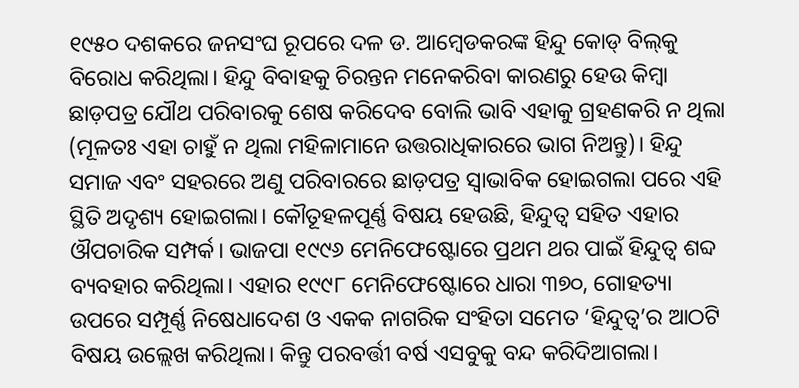୧୯୫୦ ଦଶକରେ ଜନସଂଘ ରୂପରେ ଦଳ ଡ. ଆମ୍ବେଡକରଙ୍କ ହିନ୍ଦୁ କୋଡ୍‌ ବିଲ୍‌କୁ ବିରୋଧ କରିଥିଲା। ହିନ୍ଦୁ ବିବାହକୁ ଚିରନ୍ତନ ମନେକରିବା କାରଣରୁ ହେଉ କିମ୍ବା ଛାଡ଼ପତ୍ର ଯୌଥ ପରିବାରକୁ ଶେଷ କରିଦେବ ବୋଲି ଭାବି ଏହାକୁ ଗ୍ରହଣକରି ନ ଥିଲା (ମୂଳତଃ ଏହା ଚାହୁଁ ନ ଥିଲା ମହିଳାମାନେ ଉତ୍ତରାଧିକାରରେ ଭାଗ ନିଅନ୍ତୁ)। ହିନ୍ଦୁ ସମାଜ ଏବଂ ସହରରେ ଅଣୁ ପରିବାରରେ ଛାଡ଼ପତ୍ର ସ୍ବାଭାବିକ ହୋଇଗଲା ପରେ ଏହି ସ୍ଥିତି ଅଦୃଶ୍ୟ ହୋଇଗଲା। କୌତୂହଳପୂର୍ଣ୍ଣ ବିଷୟ ହେଉଛି, ହିନ୍ଦୁତ୍ୱ ସହିତ ଏହାର ଔପଚାରିକ ସମ୍ପର୍କ। ଭାଜପା ୧୯୯୬ ମେନିଫେଷ୍ଟୋରେ ପ୍ରଥମ ଥର ପାଇଁ ହିନ୍ଦୁତ୍ୱ ଶବ୍ଦ ବ୍ୟବହାର କରିଥିଲା। ଏହାର ୧୯୯୮ ମେନିଫେଷ୍ଟୋରେ ଧାରା ୩୭୦, ଗୋହତ୍ୟା ଉପରେ ସମ୍ପୂର୍ଣ୍ଣ ନିଷେଧାଦେଶ ଓ ଏକକ ନାଗରିକ ସଂହିତା ସମେତ ‘ହିନ୍ଦୁତ୍ୱ’ର ଆଠଟି ବିଷୟ ଉଲ୍ଲେଖ କରିଥିଲା। କିନ୍ତୁ ପରବର୍ତ୍ତୀ ବର୍ଷ ଏସବୁକୁ ବନ୍ଦ କରିଦିଆଗଲା।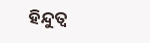ହିନ୍ଦୁତ୍ୱ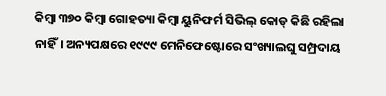କିମ୍ବା ୩୭୦ କିମ୍ବା ଗୋହତ୍ୟା କିମ୍ବା ୟୁନିଫର୍ମ ସିଭିଲ୍‌ କୋଡ୍‌ କିଛି ରହିଲା ନାହିଁ। ଅନ୍ୟପକ୍ଷରେ ୧୯୯୯ ମେନିଫେଷ୍ଟୋରେ ସଂଖ୍ୟାଲଘୁ ସମ୍ପ୍ରଦାୟ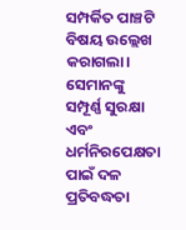ସମ୍ପର୍କିତ ପାଞ୍ଚଟି ବିଷୟ ଉଲ୍ଲେଖ କରାଗଲା। ସେମାନଙ୍କୁ ସମ୍ପୂର୍ଣ୍ଣ ସୁରକ୍ଷା ଏବଂ ଧର୍ମନିରପେକ୍ଷତା ପାଇଁ ଦଳ ପ୍ରତିବଦ୍ଧତା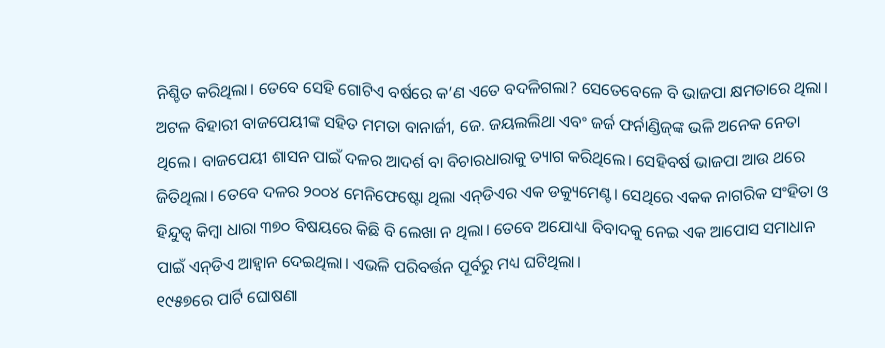ନିଶ୍ଚିତ କରିଥିଲା। ତେବେ ସେହି ଗୋଟିଏ ବର୍ଷରେ କ’ଣ ଏତେ ବଦଳିଗଲା? ସେତେବେଳେ ବି ଭାଜପା କ୍ଷମତାରେ ଥିଲା। ଅଟଳ ବିହାରୀ ବାଜପେୟୀଙ୍କ ସହିତ ମମତା ବାନାର୍ଜୀ, ଜେ. ଜୟଲଲିଥା ଏବଂ ଜର୍ଜ ଫର୍ନାଣ୍ଡିଜ୍‌ଙ୍କ ଭଳି ଅନେକ ନେତା ଥିଲେ। ବାଜପେୟୀ ଶାସନ ପାଇଁ ଦଳର ଆଦର୍ଶ ବା ବିଚାରଧାରାକୁ ତ୍ୟାଗ କରିଥିଲେ। ସେହିବର୍ଷ ଭାଜପା ଆଉ ଥରେ ଜିତିଥିଲା। ତେବେ ଦଳର ୨୦୦୪ ମେନିଫେଷ୍ଟୋ ଥିଲା ଏନ୍‌ଡିଏର ଏକ ଡକ୍ୟୁମେଣ୍ଟ। ସେଥିରେ ଏକକ ନାଗରିକ ସଂହିତା ଓ ହିନ୍ଦୁତ୍ୱ କିମ୍ବା ଧାରା ୩୭୦ ବିଷୟରେ କିଛି ବି ଲେଖା ନ ଥିଲା। ତେବେ ଅଯୋଧ୍ୟା ବିବାଦକୁ ନେଇ ଏକ ଆପୋସ ସମାଧାନ ପାଇଁ ଏନ୍‌ଡିଏ ଆହ୍ବାନ ଦେଇଥିଲା। ଏଭଳି ପରିବର୍ତ୍ତନ ପୂର୍ବରୁ ମଧ୍ୟ ଘଟିଥିଲା।
୧୯୫୭ରେ ପାର୍ଟି ଘୋଷଣା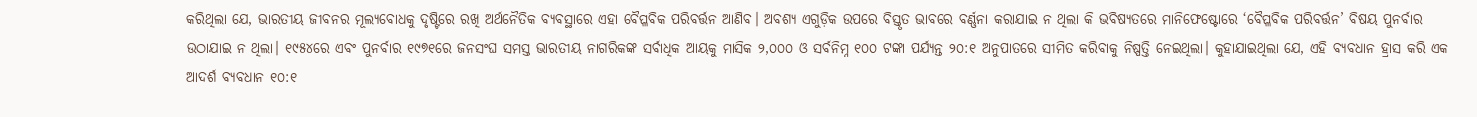କରିଥିଲା ଯେ, ଭାରତୀୟ ଜୀବନର ମୂଲ୍ୟବୋଧକୁ ଦୃଷ୍ଟିରେ ରଖି ଅର୍ଥନୈତିକ ବ୍ୟବସ୍ଥାରେ ଏହା ବୈପ୍ଳବିକ ପରିବର୍ତ୍ତନ ଆଣିବ। ଅବଶ୍ୟ ଏଗୁଡ଼ିକ ଉପରେ ବିସ୍ତୃତ ଭାବରେ ବର୍ଣ୍ଣନା କରାଯାଇ ନ ଥିଲା କି ଭବିଷ୍ୟତରେ ମାନିଫେଷ୍ଟୋରେ ‘ବୈପ୍ଳବିକ ପରିବର୍ତ୍ତନ’ ବିଷୟ ପୁନର୍ବାର ଉଠାଯାଇ ନ ଥିଲା। ୧୯୫୪ରେ ଏବଂ ପୁନର୍ବାର ୧୯୭୧ରେ ଜନସଂଘ ସମସ୍ତ ଭାରତୀୟ ନାଗରିକଙ୍କ ସର୍ବାଧିକ ଆୟକୁ ମାସିକ ୨,୦୦୦ ଓ ସର୍ବନିମ୍ନ ୧୦୦ ଟଙ୍କା ପର୍ଯ୍ୟନ୍ତ ୨୦:୧ ଅନୁପାତରେ ସୀମିତ କରିବାକୁ ନିଷ୍ପତ୍ତି ନେଇଥିଲା। କୁହାଯାଇଥିଲା ଯେ, ଏହି ବ୍ୟବଧାନ ହ୍ରାସ କରି ଏକ ଆଦର୍ଶ ବ୍ୟବଧାନ ୧୦:୧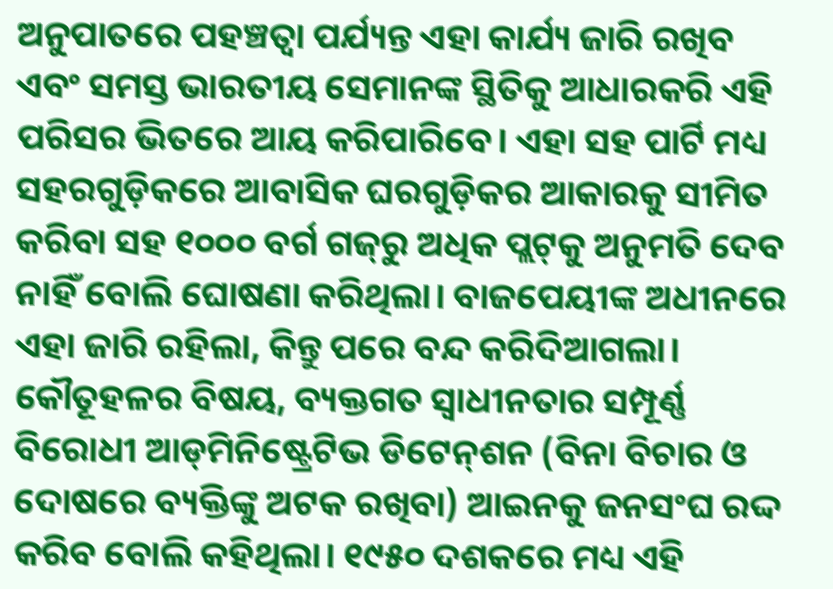ଅନୁପାତରେ ପହଞ୍ଚତ୍ବା ପର୍ଯ୍ୟନ୍ତ ଏହା କାର୍ଯ୍ୟ ଜାରି ରଖିବ ଏବଂ ସମସ୍ତ ଭାରତୀୟ ସେମାନଙ୍କ ସ୍ଥିତିକୁ ଆଧାରକରି ଏହି ପରିସର ଭିତରେ ଆୟ କରିପାରିବେ। ଏହା ସହ ପାର୍ଟି ମଧ୍ୟ ସହରଗୁଡ଼ିକରେ ଆବାସିକ ଘରଗୁଡ଼ିକର ଆକାରକୁ ସୀମିତ କରିବା ସହ ୧୦୦୦ ବର୍ଗ ଗଜ୍‌ରୁ ଅଧିକ ପ୍ଲଟ୍‌କୁ ଅନୁମତି ଦେବ ନାହିଁ ବୋଲି ଘୋଷଣା କରିଥିଲା। ବାଜପେୟୀଙ୍କ ଅଧୀନରେ ଏହା ଜାରି ରହିଲା, କିନ୍ତୁ ପରେ ବନ୍ଦ କରିଦିଆଗଲା। କୌତୂହଳର ବିଷୟ, ବ୍ୟକ୍ତଗତ ସ୍ବାଧୀନତାର ସମ୍ପୂର୍ଣ୍ଣ ବିରୋଧୀ ଆଡ୍‌ମିନିଷ୍ଟ୍ରେଟିଭ ଡିଟେନ୍‌ଶନ (ବିନା ବିଚାର ଓ ଦୋଷରେ ବ୍ୟକ୍ତିଙ୍କୁ ଅଟକ ରଖିବା) ଆଇନକୁ ଜନସଂଘ ରଦ୍ଦ କରିବ ବୋଲି କହିଥିଲା। ୧୯୫୦ ଦଶକରେ ମଧ୍ୟ ଏହି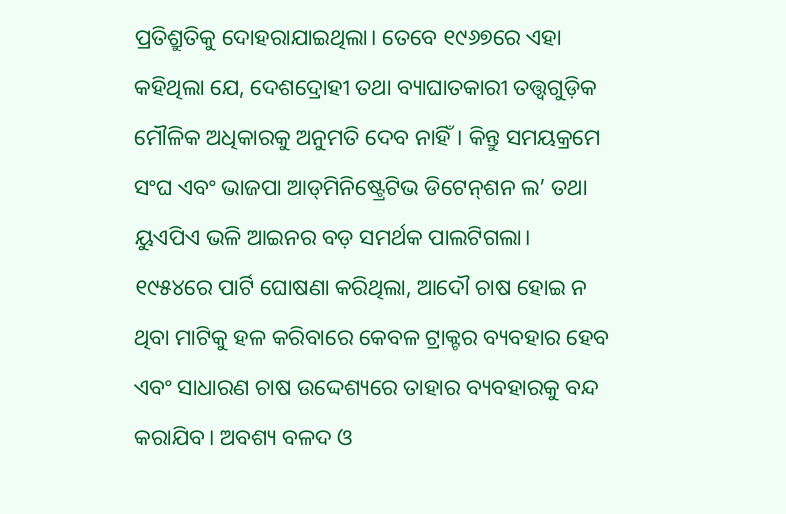ପ୍ରତିଶ୍ରୁତିକୁ ଦୋହରାଯାଇଥିଲା। ତେବେ ୧୯୬୭ରେ ଏହା କହିଥିଲା ଯେ, ଦେଶଦ୍ରୋହୀ ତଥା ବ୍ୟାଘାତକାରୀ ତତ୍ତ୍ୱଗୁଡ଼ିକ ମୌଳିକ ଅଧିକାରକୁ ଅନୁମତି ଦେବ ନାହିଁ। କିନ୍ତୁ ସମୟକ୍ରମେ ସଂଘ ଏବଂ ଭାଜପା ଆଡ୍‌ମିନିଷ୍ଟ୍ରେଟିଭ ଡିଟେନ୍‌ଶନ ଲ’ ତଥା ୟୁଏପିଏ ଭଳି ଆଇନର ବଡ଼ ସମର୍ଥକ ପାଲଟିଗଲା।
୧୯୫୪ରେ ପାର୍ଟି ଘୋଷଣା କରିଥିଲା, ଆଦୌ ଚାଷ ହୋଇ ନ ଥିବା ମାଟିକୁ ହଳ କରିବାରେ କେବଳ ଟ୍ରାକ୍ଟର ବ୍ୟବହାର ହେବ ଏବଂ ସାଧାରଣ ଚାଷ ଉଦ୍ଦେଶ୍ୟରେ ତାହାର ବ୍ୟବହାରକୁ ବନ୍ଦ କରାଯିବ। ଅବଶ୍ୟ ବଳଦ ଓ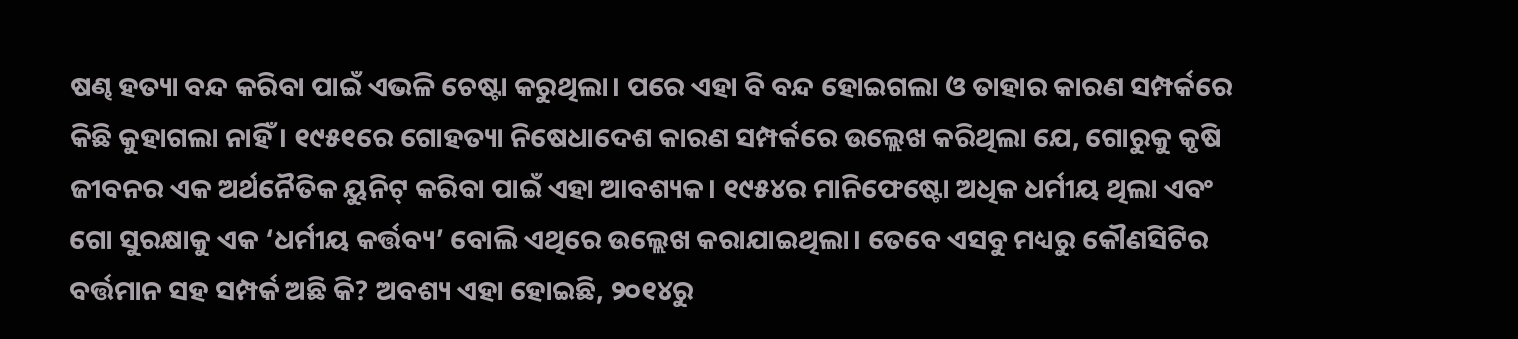ଷଣ୍ଢ ହତ୍ୟା ବନ୍ଦ କରିବା ପାଇଁ ଏଭଳି ଚେଷ୍ଟା କରୁଥିଲା। ପରେ ଏହା ବି ବନ୍ଦ ହୋଇଗଲା ଓ ତାହାର କାରଣ ସମ୍ପର୍କରେ କିଛି କୁହାଗଲା ନାହିଁ। ୧୯୫୧ରେ ଗୋହତ୍ୟା ନିଷେଧାଦେଶ କାରଣ ସମ୍ପର୍କରେ ଉଲ୍ଲେଖ କରିଥିଲା ଯେ, ଗୋରୁକୁ କୃଷି ଜୀବନର ଏକ ଅର୍ଥନୈତିକ ୟୁନିଟ୍‌ କରିବା ପାଇଁ ଏହା ଆବଶ୍ୟକ। ୧୯୫୪ର ମାନିଫେଷ୍ଟୋ ଅଧିକ ଧର୍ମୀୟ ଥିଲା ଏବଂ ଗୋ ସୁରକ୍ଷାକୁ ଏକ ‘ଧର୍ମୀୟ କର୍ତ୍ତବ୍ୟ’ ବୋଲି ଏଥିରେ ଉଲ୍ଲେଖ କରାଯାଇଥିଲା। ତେବେ ଏସବୁ ମଧ୍ୟରୁ କୌଣସିଟିର ବର୍ତ୍ତମାନ ସହ ସମ୍ପର୍କ ଅଛି କି? ଅବଶ୍ୟ ଏହା ହୋଇଛି, ୨୦୧୪ରୁ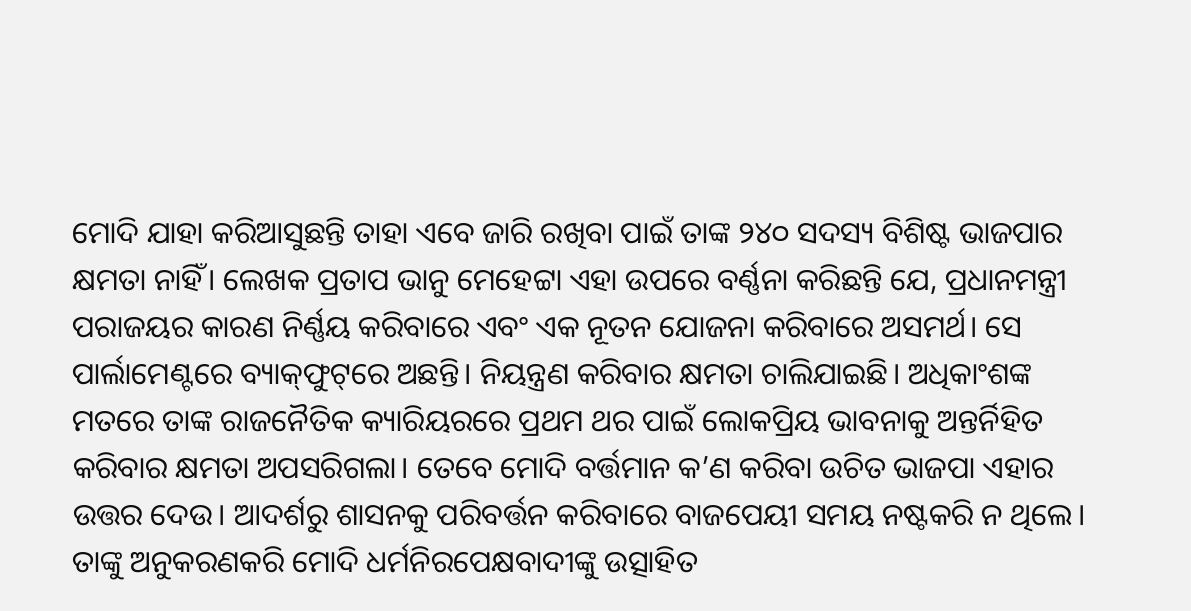ମୋଦି ଯାହା କରିଆସୁଛନ୍ତି ତାହା ଏବେ ଜାରି ରଖିବା ପାଇଁ ତାଙ୍କ ୨୪୦ ସଦସ୍ୟ ବିଶିଷ୍ଟ ଭାଜପାର କ୍ଷମତା ନାହିଁ। ଲେଖକ ପ୍ରତାପ ଭାନୁ ମେହେଟ୍ଟା ଏହା ଉପରେ ବର୍ଣ୍ଣନା କରିଛନ୍ତି ଯେ, ପ୍ରଧାନମନ୍ତ୍ରୀ ପରାଜୟର କାରଣ ନିର୍ଣ୍ଣୟ କରିବାରେ ଏବଂ ଏକ ନୂତନ ଯୋଜନା କରିବାରେ ଅସମର୍ଥ। ସେ ପାର୍ଲାମେଣ୍ଟରେ ବ୍ୟାକ୍‌ଫୁଟ୍‌ରେ ଅଛନ୍ତି। ନିୟନ୍ତ୍ରଣ କରିବାର କ୍ଷମତା ଚାଲିଯାଇଛି। ଅଧିକାଂଶଙ୍କ ମତରେ ତାଙ୍କ ରାଜନୈତିକ କ୍ୟାରିୟରରେ ପ୍ରଥମ ଥର ପାଇଁ ଲୋକପ୍ରିୟ ଭାବନାକୁ ଅନ୍ତର୍ନିହିତ କରିବାର କ୍ଷମତା ଅପସରିଗଲା। ତେବେ ମୋଦି ବର୍ତ୍ତମାନ କ’ଣ କରିବା ଉଚିତ ଭାଜପା ଏହାର ଉତ୍ତର ଦେଉ। ଆଦର୍ଶରୁ ଶାସନକୁ ପରିବର୍ତ୍ତନ କରିବାରେ ବାଜପେୟୀ ସମୟ ନଷ୍ଟକରି ନ ଥିଲେ। ତାଙ୍କୁ ଅନୁକରଣକରି ମୋଦି ଧର୍ମନିରପେକ୍ଷବାଦୀଙ୍କୁ ଉତ୍ସାହିତ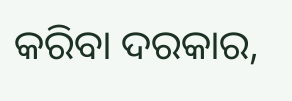କରିବା ଦରକାର,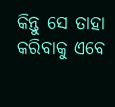କିନ୍ତୁ ସେ ତାହା କରିବାକୁ ଏବେ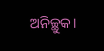ଅନିଚ୍ଛୁକ।